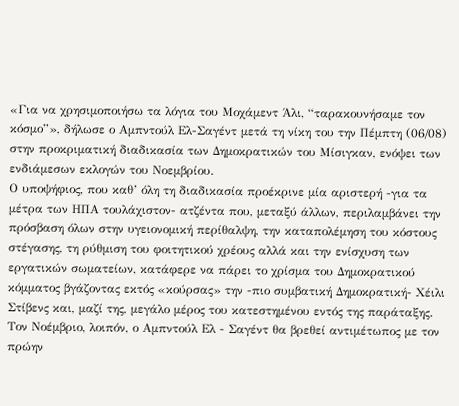«Για να χρησιμοποιήσω τα λόγια του Μοχάμεντ Άλι, “ταρακουνήσαμε τον κόσμο”», δήλωσε ο Αμπντούλ Ελ-Σαγέντ μετά τη νίκη του την Πέμπτη (06/08) στην προκριματική διαδικασία των Δημοκρατικών του Μίσιγκαν, ενόψει των ενδιάμεσων εκλογών του Νοεμβρίου.
Ο υποψήφιος, που καθ’ όλη τη διαδικασία προέκρινε μία αριστερή -για τα μέτρα των ΗΠΑ τουλάχιστον- ατζέντα που, μεταξύ άλλων, περιλαμβάνει την πρόσβαση όλων στην υγειονομική περίθαλψη, την καταπολέμηση του κόστους στέγασης, τη ρύθμιση του φοιτητικού χρέους αλλά και την ενίσχυση των εργατικών σωματείων, κατάφερε να πάρει το χρίσμα του Δημοκρατικού κόμματος βγάζοντας εκτός «κούρσας» την -πιο συμβατική Δημοκρατική- Χέιλι Στίβενς και, μαζί της, μεγάλο μέρος του κατεστημένου εντός της παράταξης.
Τον Νοέμβριο, λοιπόν, ο Αμπντούλ Ελ - Σαγέντ θα βρεθεί αντιμέτωπος με τον πρώην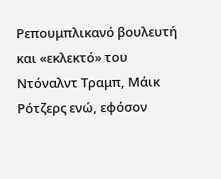Ρεπουμπλικανό βουλευτή και «εκλεκτό» του Ντόναλντ Τραμπ, Μάικ Ρότζερς ενώ, εφόσον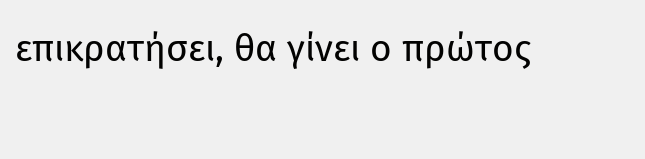επικρατήσει, θα γίνει ο πρώτος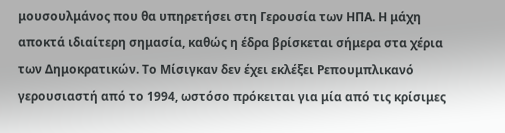μουσουλμάνος που θα υπηρετήσει στη Γερουσία των ΗΠΑ. Η μάχη αποκτά ιδιαίτερη σημασία, καθώς η έδρα βρίσκεται σήμερα στα χέρια των Δημοκρατικών. Το Μίσιγκαν δεν έχει εκλέξει Ρεπουμπλικανό γερουσιαστή από το 1994, ωστόσο πρόκειται για μία από τις κρίσιμες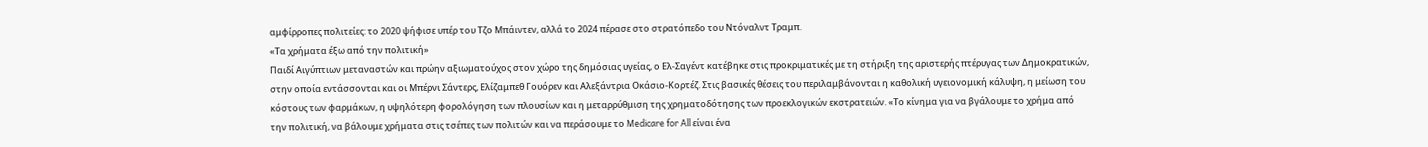αμφίρροπες πολιτείες: το 2020 ψήφισε υπέρ του Τζο Μπάιντεν, αλλά το 2024 πέρασε στο στρατόπεδο του Ντόναλντ Τραμπ.
«Τα χρήματα έξω από την πολιτική»
Παιδί Αιγύπτιων μεταναστών και πρώην αξιωματούχος στον χώρο της δημόσιας υγείας, ο Ελ-Σαγέντ κατέβηκε στις προκριματικές με τη στήριξη της αριστερής πτέρυγας των Δημοκρατικών, στην οποία εντάσσονται και οι Μπέρνι Σάντερς, Ελίζαμπεθ Γουόρεν και Αλεξάντρια Οκάσιο-Κορτέζ. Στις βασικές θέσεις του περιλαμβάνονται η καθολική υγειονομική κάλυψη, η μείωση του κόστους των φαρμάκων, η υψηλότερη φορολόγηση των πλουσίων και η μεταρρύθμιση της χρηματοδότησης των προεκλογικών εκστρατειών. «Το κίνημα για να βγάλουμε το χρήμα από την πολιτική, να βάλουμε χρήματα στις τσέπες των πολιτών και να περάσουμε το Medicare for All είναι ένα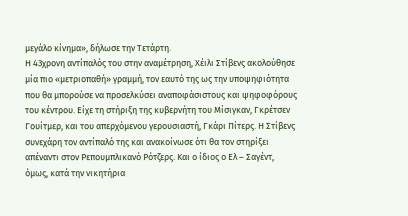μεγάλο κίνημα», δήλωσε την Τετάρτη.
Η 43χρονη αντίπαλός του στην αναμέτρηση, Χέιλι Στίβενς ακολούθησε μία πιο «μετριοπαθή» γραμμή, τον εαυτό της ως την υποψηφιότητα που θα μπορούσε να προσελκύσει αναποφάσιστους και ψηφοφόρους του κέντρου. Είχε τη στήριξη της κυβερνήτη του Μίσιγκαν, Γκρέτσεν Γουίτμερ, και του απερχόμενου γερουσιαστή, Γκάρι Πίτερς. Η Στίβενς συνεχάρη τον αντίπαλό της και ανακοίνωσε ότι θα τον στηρίξει απέναντι στον Ρεπουμπλικανό Ρότζερς. Και ο ίδιος ο Ελ – Σαγέντ, όμως, κατά την νικητήρια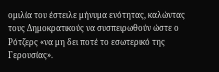ομιλία του έστειλε μήνυμα ενότητας, καλώντας τους Δημοκρατικούς να συσπειρωθούν ώστε ο Ρότζερς «να μη δει ποτέ το εσωτερικό της Γερουσίας».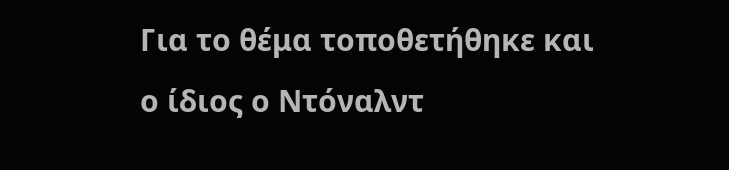Για το θέμα τοποθετήθηκε και ο ίδιος ο Ντόναλντ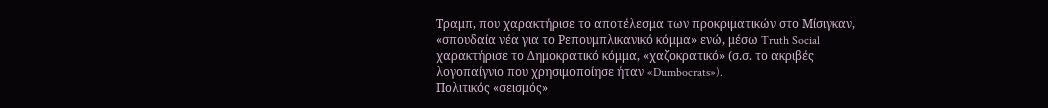Τραμπ, που χαρακτήρισε το αποτέλεσμα των προκριματικών στο Μίσιγκαν, «σπουδαία νέα για το Ρεπουμπλικανικό κόμμα» ενώ, μέσω Truth Social χαρακτήρισε το Δημοκρατικό κόμμα, «χαζοκρατικό» (σ.σ. το ακριβές λογοπαίγνιο που χρησιμοποίησε ήταν «Dumbocrats»).
Πολιτικός «σεισμός»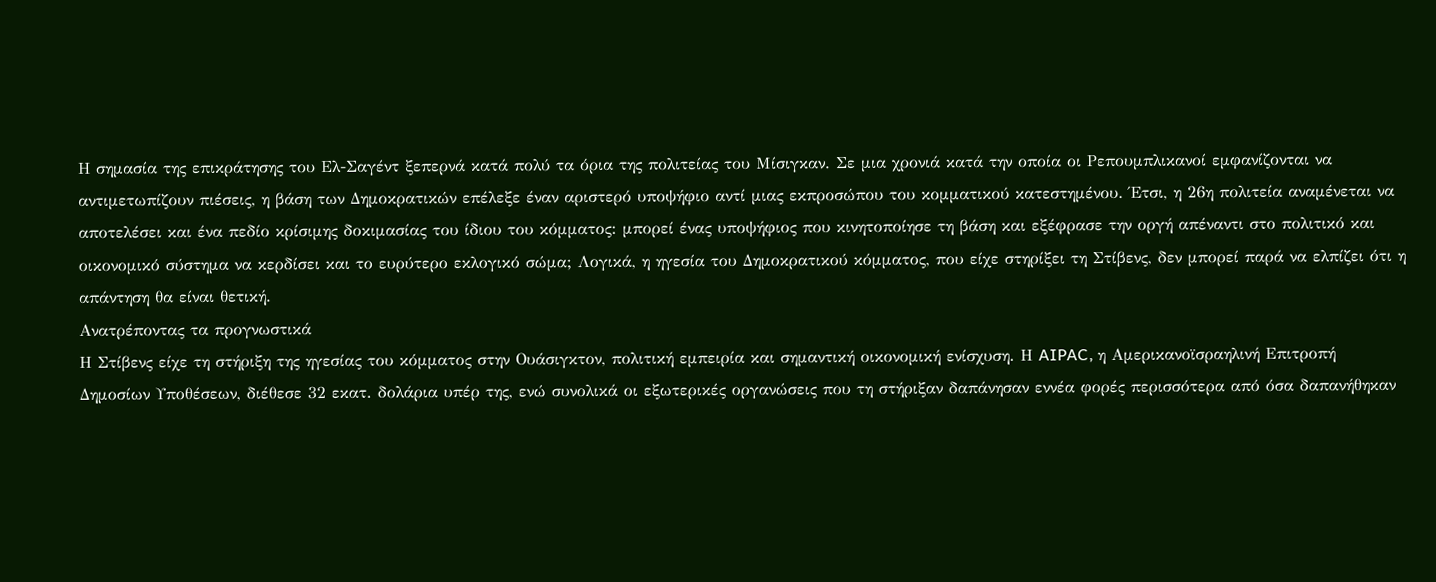Η σημασία της επικράτησης του Ελ-Σαγέντ ξεπερνά κατά πολύ τα όρια της πολιτείας του Μίσιγκαν. Σε μια χρονιά κατά την οποία οι Ρεπουμπλικανοί εμφανίζονται να αντιμετωπίζουν πιέσεις, η βάση των Δημοκρατικών επέλεξε έναν αριστερό υποψήφιο αντί μιας εκπροσώπου του κομματικού κατεστημένου. Έτσι, η 26η πολιτεία αναμένεται να αποτελέσει και ένα πεδίο κρίσιμης δοκιμασίας του ίδιου του κόμματος: μπορεί ένας υποψήφιος που κινητοποίησε τη βάση και εξέφρασε την οργή απέναντι στο πολιτικό και οικονομικό σύστημα να κερδίσει και το ευρύτερο εκλογικό σώμα; Λογικά, η ηγεσία του Δημοκρατικού κόμματος, που είχε στηρίξει τη Στίβενς, δεν μπορεί παρά να ελπίζει ότι η απάντηση θα είναι θετική.
Ανατρέποντας τα προγνωστικά
Η Στίβενς είχε τη στήριξη της ηγεσίας του κόμματος στην Ουάσιγκτον, πολιτική εμπειρία και σημαντική οικονομική ενίσχυση. Η AIPAC, η Αμερικανοϊσραηλινή Επιτροπή Δημοσίων Υποθέσεων, διέθεσε 32 εκατ. δολάρια υπέρ της, ενώ συνολικά οι εξωτερικές οργανώσεις που τη στήριξαν δαπάνησαν εννέα φορές περισσότερα από όσα δαπανήθηκαν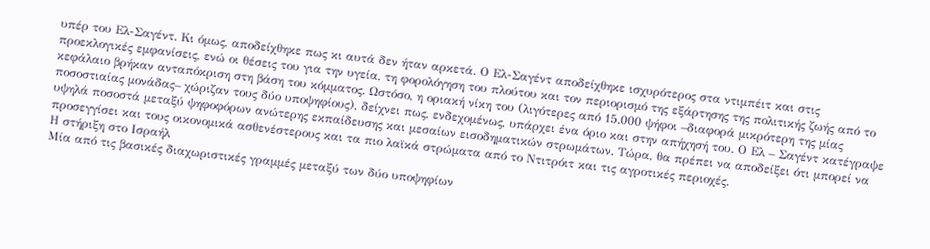υπέρ του Ελ-Σαγέντ. Κι όμως, αποδείχθηκε πως κι αυτά δεν ήταν αρκετά. Ο Ελ-Σαγέντ αποδείχθηκε ισχυρότερος στα ντιμπέιτ και στις προεκλογικές εμφανίσεις, ενώ οι θέσεις του για την υγεία, τη φορολόγηση του πλούτου και τον περιορισμό της εξάρτησης της πολιτικής ζωής από το κεφάλαιο βρήκαν ανταπόκριση στη βάση του κόμματος. Ωστόσο, η οριακή νίκη του (λιγότερες από 15.000 ψήφοι –διαφορά μικρότερη της μίας ποσοστιαίας μονάδας– χώριζαν τους δύο υποψηφίους), δείχνει πως, ενδεχομένως, υπάρχει ένα όριο και στην απήχησή του. Ο Ελ – Σαγέντ κατέγραψε υψηλά ποσοστά μεταξύ ψηφοφόρων ανώτερης εκπαίδευσης και μεσαίων εισοδηματικών στρωμάτων. Τώρα, θα πρέπει να αποδείξει ότι μπορεί να προσεγγίσει και τους οικονομικά ασθενέστερους και τα πιο λαϊκά στρώματα από το Ντιτρόιτ και τις αγροτικές περιοχές.
Η στήριξη στο Ισραήλ
Μία από τις βασικές διαχωριστικές γραμμές μεταξύ των δύο υποψηφίων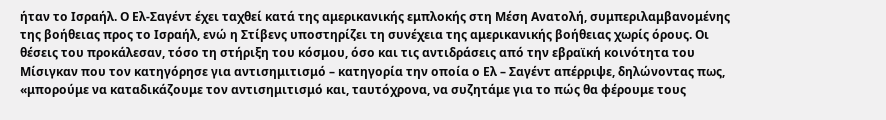ήταν το Ισραήλ. Ο Ελ-Σαγέντ έχει ταχθεί κατά της αμερικανικής εμπλοκής στη Μέση Ανατολή, συμπεριλαμβανομένης της βοήθειας προς το Ισραήλ, ενώ η Στίβενς υποστηρίζει τη συνέχεια της αμερικανικής βοήθειας χωρίς όρους. Οι θέσεις του προκάλεσαν, τόσο τη στήριξη του κόσμου, όσο και τις αντιδράσεις από την εβραϊκή κοινότητα του Μίσιγκαν που τον κατηγόρησε για αντισημιτισμό – κατηγορία την οποία ο Ελ – Σαγέντ απέρριψε, δηλώνοντας πως, «μπορούμε να καταδικάζουμε τον αντισημιτισμό και, ταυτόχρονα, να συζητάμε για το πώς θα φέρουμε τους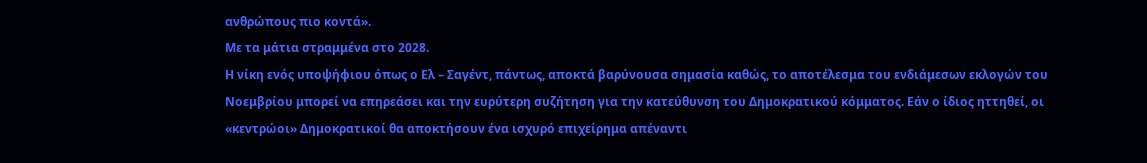ανθρώπους πιο κοντά».
Με τα μάτια στραμμένα στο 2028.
Η νίκη ενός υποψήφιου όπως ο Ελ – Σαγέντ, πάντως, αποκτά βαρύνουσα σημασία καθώς, το αποτέλεσμα του ενδιάμεσων εκλογών του Νοεμβρίου μπορεί να επηρεάσει και την ευρύτερη συζήτηση για την κατεύθυνση του Δημοκρατικού κόμματος. Εάν ο ίδιος ηττηθεί, οι «κεντρώοι» Δημοκρατικοί θα αποκτήσουν ένα ισχυρό επιχείρημα απέναντι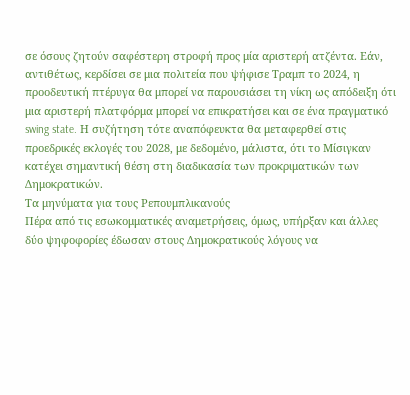σε όσους ζητούν σαφέστερη στροφή προς μία αριστερή ατζέντα. Εάν, αντιθέτως, κερδίσει σε μια πολιτεία που ψήφισε Τραμπ το 2024, η προοδευτική πτέρυγα θα μπορεί να παρουσιάσει τη νίκη ως απόδειξη ότι μια αριστερή πλατφόρμα μπορεί να επικρατήσει και σε ένα πραγματικό swing state. Η συζήτηση τότε αναπόφευκτα θα μεταφερθεί στις προεδρικές εκλογές του 2028, με δεδομένο, μάλιστα, ότι το Μίσιγκαν κατέχει σημαντική θέση στη διαδικασία των προκριματικών των Δημοκρατικών.
Τα μηνύματα για τους Ρεπουμπλικανούς
Πέρα από τις εσωκομματικές αναμετρήσεις, όμως, υπήρξαν και άλλες δύο ψηφοφορίες έδωσαν στους Δημοκρατικούς λόγους να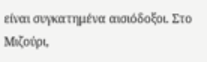είναι συγκατημένα αισιόδοξοι. Στο Μιζούρι,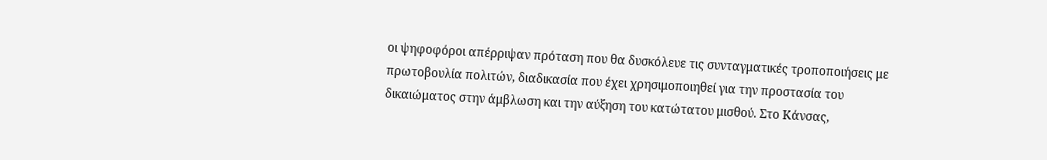οι ψηφοφόροι απέρριψαν πρόταση που θα δυσκόλευε τις συνταγματικές τροποποιήσεις με πρωτοβουλία πολιτών, διαδικασία που έχει χρησιμοποιηθεί για την προστασία του δικαιώματος στην άμβλωση και την αύξηση του κατώτατου μισθού. Στο Κάνσας,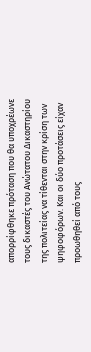απορρίφθηκε πρόταση που θα υποχρέωνε τους δικαστές του Ανώτατου Δικαστηρίου της πολιτείας να τίθενται στην κρίση των ψηφοφόρων. Και οι δύο προτάσεις είχαν προωθηθεί από τους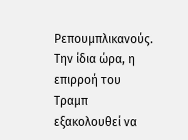Ρεπουμπλικανούς. Την ίδια ώρα, η επιρροή του Τραμπ εξακολουθεί να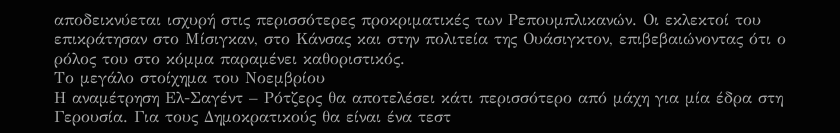αποδεικνύεται ισχυρή στις περισσότερες προκριματικές των Ρεπουμπλικανών. Οι εκλεκτοί του επικράτησαν στο Μίσιγκαν, στο Κάνσας και στην πολιτεία της Ουάσιγκτον, επιβεβαιώνοντας ότι ο ρόλος του στο κόμμα παραμένει καθοριστικός.
Το μεγάλο στοίχημα του Νοεμβρίου
Η αναμέτρηση Ελ-Σαγέντ – Ρότζερς θα αποτελέσει κάτι περισσότερο από μάχη για μία έδρα στη Γερουσία. Για τους Δημοκρατικούς θα είναι ένα τεστ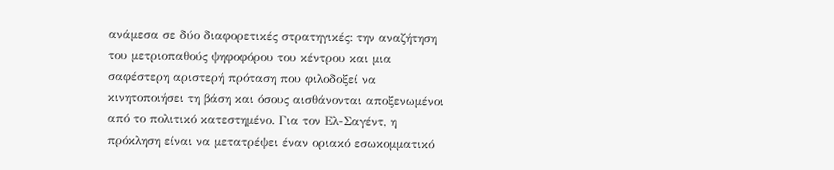ανάμεσα σε δύο διαφορετικές στρατηγικές: την αναζήτηση του μετριοπαθούς ψηφοφόρου του κέντρου και μια σαφέστερη αριστερή πρόταση που φιλοδοξεί να κινητοποιήσει τη βάση και όσους αισθάνονται αποξενωμένοι από το πολιτικό κατεστημένο. Για τον Ελ-Σαγέντ, η πρόκληση είναι να μετατρέψει έναν οριακό εσωκομματικό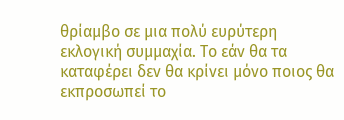θρίαμβο σε μια πολύ ευρύτερη εκλογική συμμαχία. Το εάν θα τα καταφέρει δεν θα κρίνει μόνο ποιος θα εκπροσωπεί το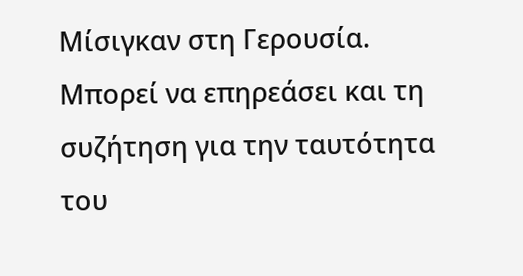Μίσιγκαν στη Γερουσία. Μπορεί να επηρεάσει και τη συζήτηση για την ταυτότητα του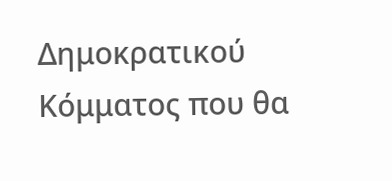Δημοκρατικού Κόμματος που θα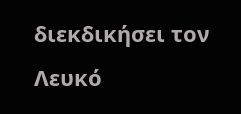διεκδικήσει τον Λευκό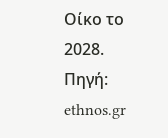Οίκο το 2028.
Πηγή: ethnos.gr